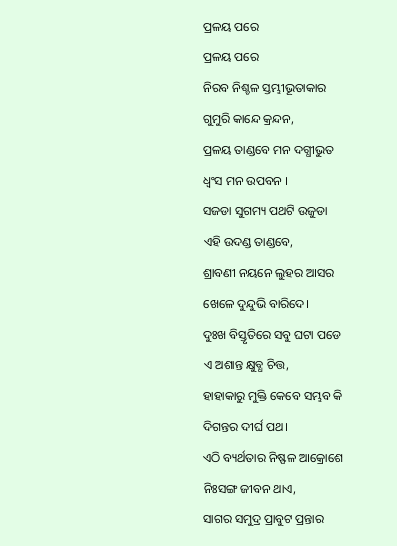ପ୍ରଳୟ ପରେ
ପ୍ରଳୟ ପରେ
ନିରବ ନିଶ୍ଚଳ ସ୍ତମ୍ଭୀଭୂତାକାର
ଗୁମୁରି କାନ୍ଦେ କ୍ରନ୍ଦନ,
ପ୍ରଳୟ ତାଣ୍ଡବେ ମନ ଦଗ୍ଧୀଭୁତ
ଧ୍ୱଂସ ମନ ଉପବନ ।
ସଜଡା ସୁଗମ୍ୟ ପଥଟି ଉଜୁଡା
ଏହି ଉଦଣ୍ଡ ତାଣ୍ଡବେ,
ଶ୍ରାବଣୀ ନୟନେ ଲୁହର ଆସର
ଖେଳେ ଦୁନ୍ଦୁଭି ବାରିଦେ।
ଦୁଃଖ ବିସ୍ତୃତିରେ ସବୁ ଘଟା ପଡେ
ଏ ଅଶାନ୍ତ କ୍ଷୁବ୍ଧ ଚିତ୍ତ,
ହାହାକାରୁ ମୁକ୍ତି କେବେ ସମ୍ଭବ କି
ଦିଗନ୍ତର ଦୀର୍ଘ ପଥ।
ଏଠି ବ୍ୟର୍ଥତାର ନିଷ୍ଫଳ ଆକ୍ରୋଶେ
ନିଃସଙ୍ଗ ଜୀବନ ଥାଏ,
ସାଗର ସମୁଦ୍ର ପ୍ରାବୁଟ ପ୍ରନ୍ତାର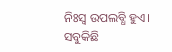ନିଃସ୍ୱ ଉପଲବ୍ଧି ହୁଏ।
ସବୁକିଛି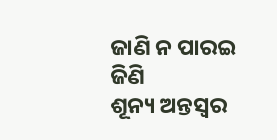ଜାଣି ନ ପାରଇ ଜିଣି
ଶୂନ୍ୟ ଅନ୍ତସ୍ୱର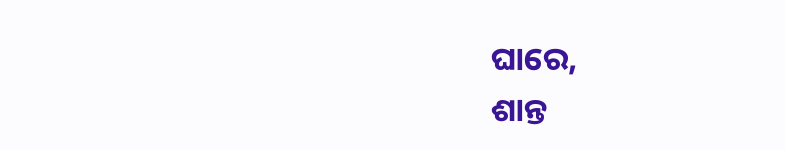ଘାରେ,
ଶାନ୍ତ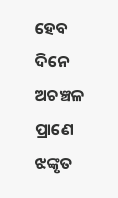ହେବ ଦିନେ ଅଚଞ୍ଚଳ ପ୍ରାଣେ
ଝଙ୍କୃତ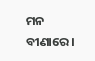ମନ ବୀଣାରେ।